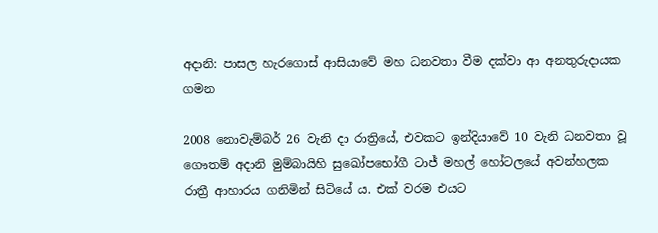අදානි: පාසල හැරගොස් ආසියාවේ මහ ධනවතා වීම දක්වා ආ අනතුරුදායක ගමන

2008 නොවැම්බර් 26 වැනි දා රාත්‍රියේ, එවකට ඉන්දියාවේ 10 වැනි ධනවතා වූ ගෞතම් අදානි මුම්බායිහි සුඛෝපභෝගී ටාජ් මහල් හෝටලයේ අවන්හලක රාත්‍රී ආහාරය ගනිමින් සිටියේ ය. එක් වරම එයට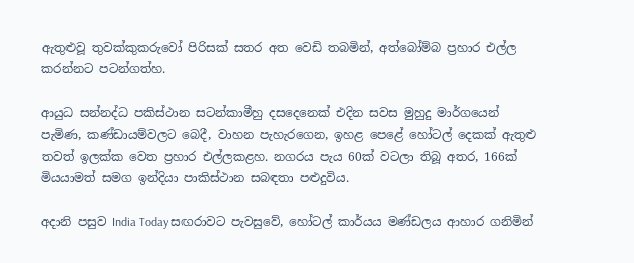ඇතුළුවූ තුවක්කුකරුවෝ පිරිසක් සතර අත වෙඩි තබමින්, අත්බෝම්බ ප්‍රහාර එල්ල කරන්නට පටන්ගත්හ.

ආයුධ සන්නද්ධ පකිස්ථාන සටන්කාමීහු දසදෙනෙක් එදින සවස මුහුදු මාර්ගයෙන් පැමිණ, කණ්ඩායම්වලට බෙදී, වාහන පැහැරගෙන, ඉහළ පෙළේ හෝටල් දෙකක් ඇතුළු තවත් ඉලක්ක වෙත ප්‍රහාර එල්ලකළහ. නගරය පැය 60ක් වටලා තිබූ අතර, 166ක් මියයාමත් සමග ඉන්දියා පාකිස්ථාන සබඳතා පළුදුවිය.

අදානි පසුව India Today සඟරාවට පැවසුවේ, හෝටල් කාර්යය මණ්ඩලය ආහාර ගනිමින්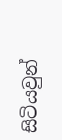සිටියවුන්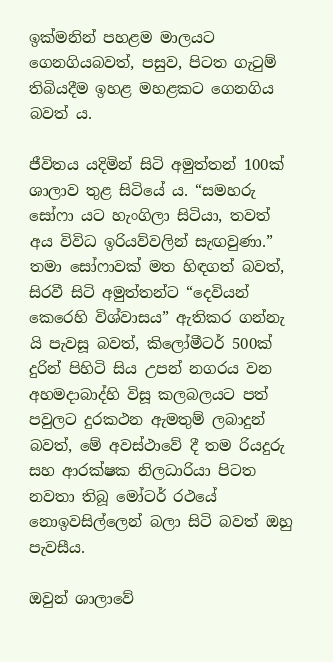ඉක්මනින් පහළම මාලයට ගෙනගියබවත්, පසුව, පිටත ගැටුම් තිබියදීම ඉහළ මහළකට ගෙනගිය බවත් ය.

ජීවිතය යදිමින් සිටි අමුත්තන් 100ක් ශාලාව තුළ සිටියේ ය. “සමහරු සෝෆා යට හැංගිලා සිටියා, තවත් අය විවිධ ඉරියව්වලින් සැඟවුණා.” තමා සෝෆාවක් මත හිඳගත් බවත්, සිරවී සිටි අමුත්තන්ට “දෙවියන් කෙරෙහි විශ්වාසය” ඇතිකර ගන්නැ යි පැවසූ බවත්, කිලෝමීටර් 500ක් දුරින් පිහිටි සිය උපන් නගරය වන අහමදාබාද්හි විසූ කලබලයට පත් පවුලට දුරකථන ඇමතුම් ලබාදුන් බවත්, මේ අවස්ථාවේ දී තම රියදුරු සහ ආරක්ෂක නිලධාරියා පිටත නවතා තිබූ මෝටර් රථයේ නොඉවසිල්ලෙන් බලා සිටි බවත් ඔහු පැවසීය.

ඔවුන් ශාලාවේ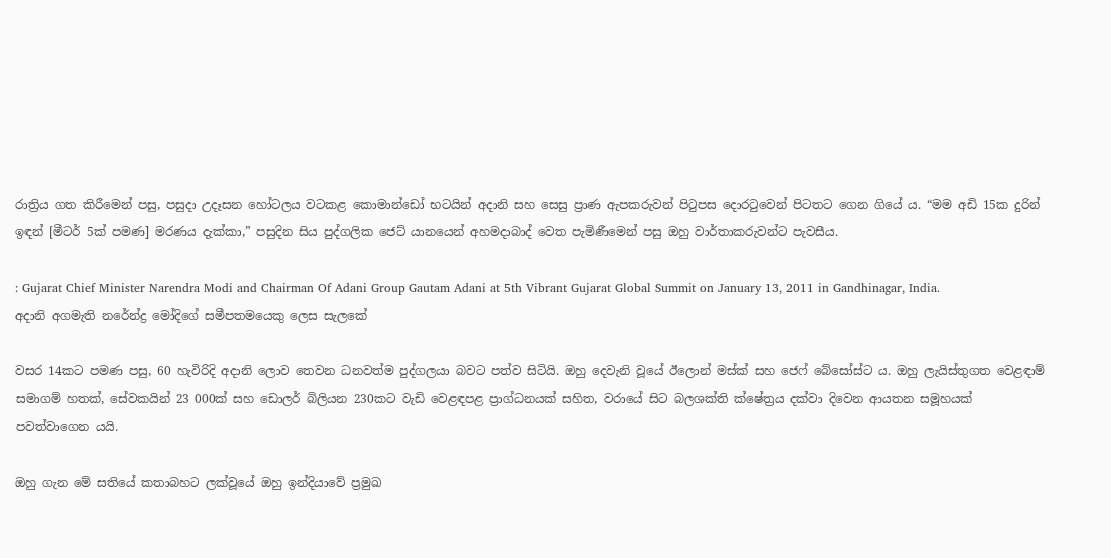රාත්‍රිය ගත කිරීමෙන් පසු, පසුදා උදෑසන හෝටලය වටකළ කොමාන්ඩෝ භටයින් අදානි සහ සෙසු ප්‍රාණ ඇපකරුවන් පිටුපස දොරටුවෙන් පිටතට ගෙන ගියේ ය. “මම අඩි 15ක දුරින් ඉඳන් [මීටර් 5ක් පමණ] මරණය දැක්කා,” පසුදින සිය පුද්ගලික ජෙට් යානයෙන් අහමදාබාද් වෙත පැමිණීමෙන් පසු ඔහු වාර්තාකරුවන්ට පැවසීය.

: Gujarat Chief Minister Narendra Modi and Chairman Of Adani Group Gautam Adani at 5th Vibrant Gujarat Global Summit on January 13, 2011 in Gandhinagar, India.
අදානි අගමැති නරේන්ද්‍ර මෝදිගේ සමීපතමයෙකු ලෙස සැලකේ

වසර 14කට පමණ පසු, 60 හැවිරිදි අදානි ලොව තෙවන ධනවත්ම පුද්ගලයා බවට පත්ව සිටියි. ඔහු දෙවැනි වූයේ ඊලොන් මස්ක් සහ ජෙෆ් බේසෝස්ට ය. ඔහු ලැයිස්තුගත වෙළඳාම් සමාගම් හතක්, සේවකයින් 23 000ක් සහ ඩොලර් බිලියන 230කට වැඩි වෙළඳපළ ප්‍රාග්ධනයක් සහිත, වරායේ සිට බලශක්ති ක්ෂේත්‍රය දක්වා දිවෙන ආයතන සමූහයක් පවත්වාගෙන යයි.

ඔහු ගැන මේ සතියේ කතාබහට ලක්වූයේ ඔහු ඉන්දියාවේ ප්‍රමුඛ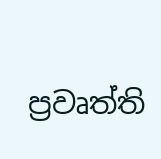ප්‍රවෘත්ති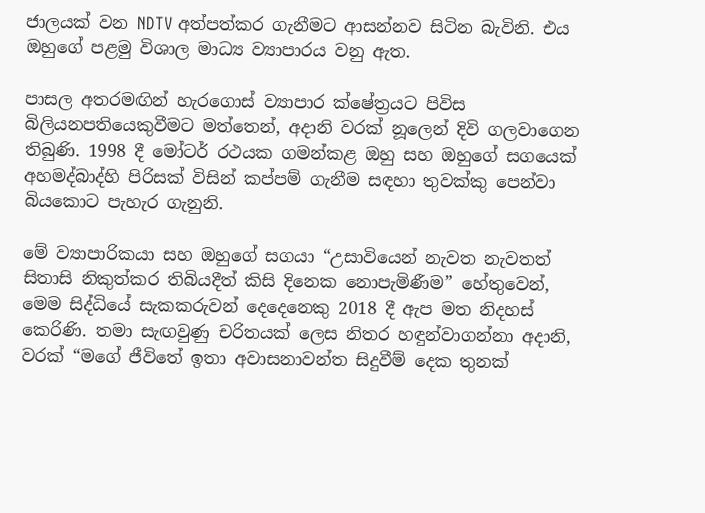ජාලයක් වන NDTV අත්පත්කර ගැනීමට ආසන්නව සිටින බැවිනි. එය ඔහුගේ පළමු විශාල මාධ්‍ය ව්‍යාපාරය වනු ඇත.

පාසල අතරමඟින් හැරගොස් ව්‍යාපාර ක්ෂේත්‍රයට පිවිස බිලියනපතියෙකුවීමට මත්තෙන්, අදානි වරක් නූලෙන් දිවි ගලවාගෙන තිබුණි. 1998 දී මෝටර් රථයක ගමන්කළ ඔහු සහ ඔහුගේ සගයෙක් අහමද්බාද්හි පිරිසක් විසින් කප්පම් ගැනීම සඳහා තුවක්කු පෙන්වා බියකොට පැහැර ගැනුනි.

මේ ව්‍යාපාරිකයා සහ ඔහුගේ සගයා “උසාවියෙන් නැවත නැවතත් සිතාසි නිකුත්කර තිබියදීත් කිසි දිනෙක නොපැමිණීම” හේතුවෙන්, මෙම සිද්ධියේ සැකකරුවන් දෙදෙනෙකු 2018 දී ඇප මත නිදහස් කෙරිණි. තමා සැඟවුණු චරිතයක් ලෙස නිතර හඳුන්වාගන්නා අදානි, වරක් “මගේ ජීවිතේ ඉතා අවාසනාවන්ත සිදුවීම් දෙක තුනක්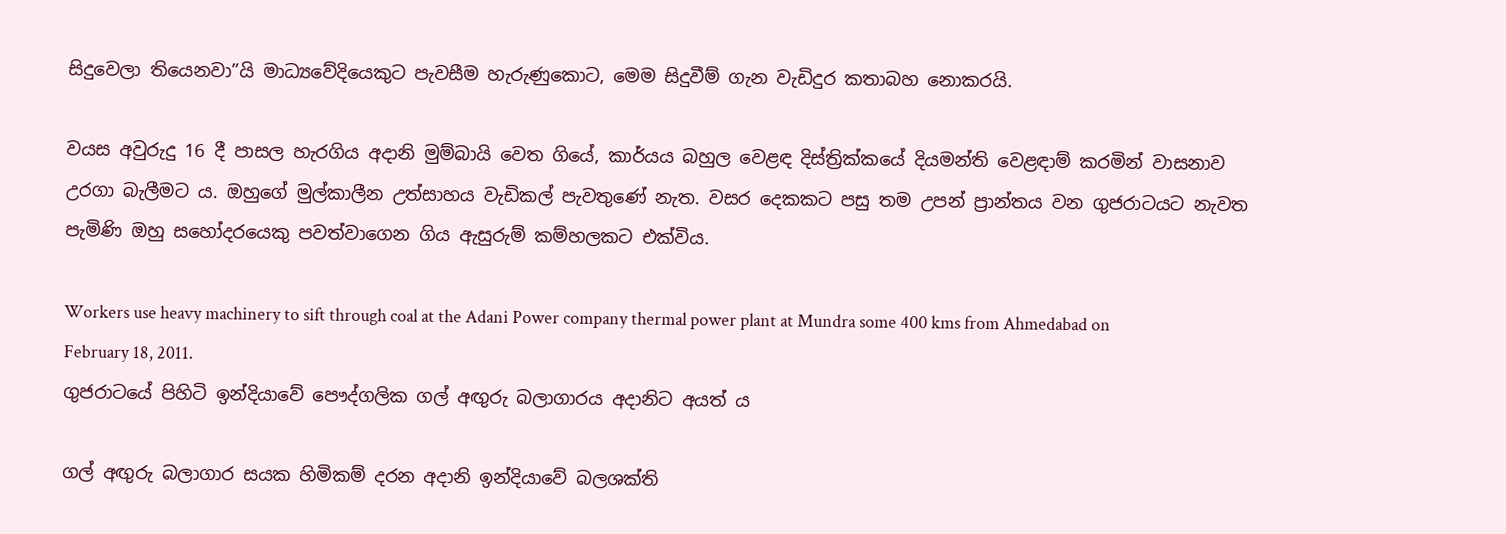සිදුවෙලා තියෙනවා”යි මාධ්‍යවේදියෙකුට පැවසීම හැරුණුකොට, මෙම සිදුවීම් ගැන වැඩිදුර කතාබහ නොකරයි.

වයස අවුරුදු 16 දී පාසල හැරගිය අදානි මුම්බායි වෙත ගියේ, කාර්යය බහුල වෙළඳ දිස්ත්‍රික්කයේ දියමන්ති වෙළඳාම් කරමින් වාසනාව උරගා බැලීමට ය. ඔහුගේ මුල්කාලීන උත්සාහය වැඩිකල් පැවතුණේ නැත. වසර දෙකකට පසු තම උපන් ප්‍රාන්තය වන ගුජරාටයට නැවත පැමිණි ඔහු සහෝදරයෙකු පවත්වාගෙන ගිය ඇසුරුම් කම්හලකට එක්විය.

Workers use heavy machinery to sift through coal at the Adani Power company thermal power plant at Mundra some 400 kms from Ahmedabad on February 18, 2011.
ගුජරාටයේ පිහිටි ඉන්දියාවේ පෞද්ගලික ගල් අඟුරු බලාගාරය අදානිට අයත් ය

ගල් අඟුරු බලාගාර සයක හිමිකම් දරන අදානි ඉන්දියාවේ බලශක්ති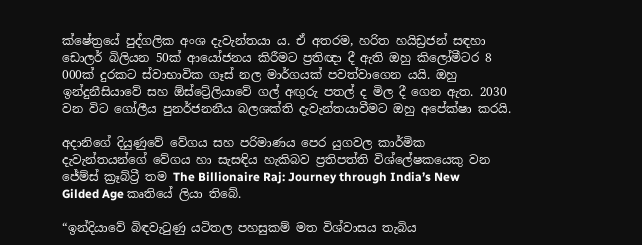ක්ෂේත්‍රයේ පුද්ගලික අංශ දැවැන්තයා ය. ඒ අතරම, හරිත හයිඩ්‍රජන් සඳහා ඩොලර් බිලියන 50ක් ආයෝජනය කිරීමට ප්‍රතිඥා දී ඇති ඔහු කිලෝමීටර 8 000ක් දුරකට ස්වාභාවික ගෑස් නල මාර්ගයක් පවත්වාගෙන යයි. ඔහු ඉන්දුනීසියාවේ සහ ඕස්ට්‍රේලියාවේ ගල් අඟුරු පතල් ද මිල දී ගෙන ඇත. 2030 වන විට ගෝලීය පුනර්ජනනීය බලශක්ති දැවැන්තයාවීමට ඔහු අපේක්ෂා කරයි.

අදානිගේ දියුණුවේ වේගය සහ පරිමාණය පෙර යුගවල කාර්මික දැවැන්තයන්ගේ වේගය හා සැසඳිය හැකිබව ප්‍රතිපත්ති විශ්ලේෂකයෙකු වන ජේම්ස් ක්‍රෑබ්ට්‍රී තම The Billionaire Raj: Journey through India’s New Gilded Age කෘතියේ ලියා තිබේ.

“ඉන්දියාවේ බිඳවැටුණු යටිතල පහසුකම් මත විශ්වාසය තැබිය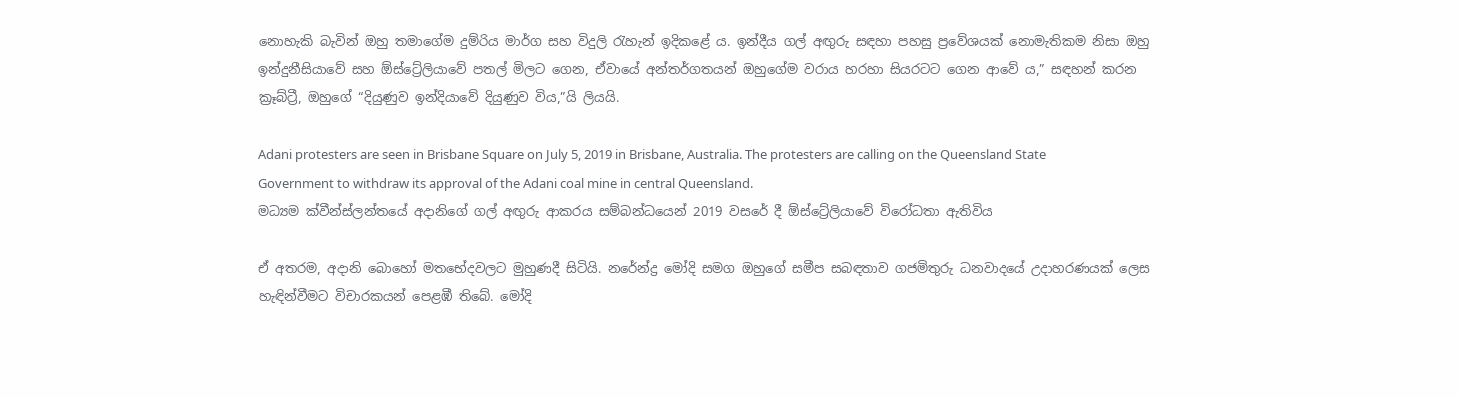නොහැකි බැවින් ඔහු තමාගේම දුම්රිය මාර්ග සහ විදුලි රැහැන් ඉදිකළේ ය. ඉන්දීය ගල් අඟුරු සඳහා පහසු ප්‍රවේශයක් නොමැතිකම නිසා ඔහු ඉන්දුනීසියාවේ සහ ඕස්ට්‍රේලියාවේ පතල් මිලට ගෙන, ඒවායේ අන්තර්ගතයන් ඔහුගේම වරාය හරහා සියරටට ගෙන ආවේ ය,” සඳහන් කරන ක්‍රෑබ්ට්‍රී, ඔහුගේ “දියුණුව ඉන්දියාවේ දියුණුව විය,”යි ලියයි.

Adani protesters are seen in Brisbane Square on July 5, 2019 in Brisbane, Australia. The protesters are calling on the Queensland State Government to withdraw its approval of the Adani coal mine in central Queensland.
මධ්‍යම ක්වීන්ස්ලන්තයේ අදානිගේ ගල් අඟුරු ආකරය සම්බන්ධයෙන් 2019 වසරේ දී ඕස්ට්‍රේලියාවේ විරෝධතා ඇතිවිය

ඒ අතරම, අදානි බොහෝ මතභේදවලට මුහුණදී සිටියි. නරේන්ද්‍ර මෝදි සමග ඔහුගේ සමීප සබඳතාව ගජමිතුරු ධනවාදයේ උදාහරණයක් ලෙස හැඳින්වීමට විචාරකයන් පෙළඹී තිබේ. මෝදි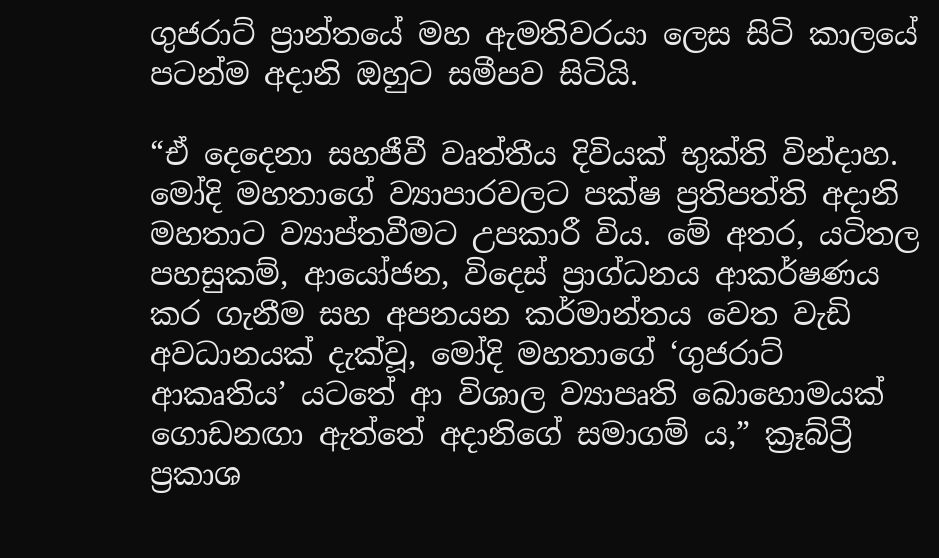ගුජරාට් ප්‍රාන්තයේ මහ ඇමතිවරයා ලෙස සිටි කාලයේ පටන්ම අදානි ඔහුට සමීපව සිටියි.

“ඒ දෙදෙනා සහජීවී වෘත්තීය දිවියක් භුක්ති වින්දාහ. මෝදි මහතාගේ ව්‍යාපාරවලට පක්ෂ ප්‍රතිපත්ති අදානි මහතාට ව්‍යාප්තවීමට උපකාරී විය. මේ අතර, යටිතල පහසුකම්, ආයෝජන, විදෙස් ප්‍රාග්ධනය ආකර්ෂණය කර ගැනීම සහ අපනයන කර්මාන්තය වෙත වැඩි අවධානයක් දැක්වූ, මෝදි මහතාගේ ‘ගුජරාට් ආකෘතිය’ යටතේ ආ විශාල ව්‍යාපෘති බොහොමයක් ගොඩනඟා ඇත්තේ අදානිගේ සමාගම් ය,” ක්‍රෑබ්ට්‍රී ප්‍රකාශ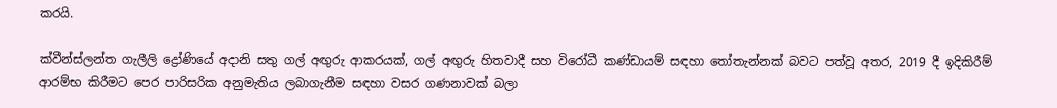කරයි.

ක්වීන්ස්ලන්ත ගැලීලි ද්‍රෝණියේ අදානි සතු ගල් අඟුරු ආකරයක්, ගල් අඟුරු හිතවාදී සහ විරෝධී කණ්ඩායම් සඳහා තෝතැන්නක් බවට පත්වූ අතර, 2019 දී ඉදිකිරීම් ආරම්භ කිරීමට පෙර පාරිසරික අනුමැතිය ලබාගැනීම සඳහා වසර ගණනාවක් බලා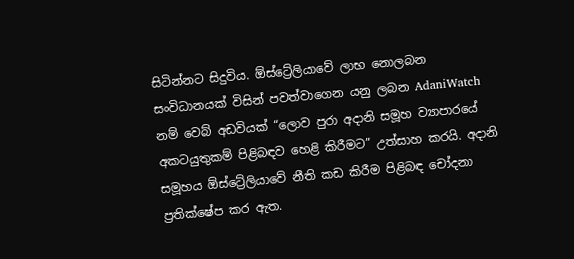සිටින්නට සිදුවිය. ඕස්ට්‍රේලියාවේ ලාභ නොලබන සංවිධානයක් විසින් පවත්වාගෙන යනු ලබන AdaniWatch නම් වෙබ් අඩවියක් “ලොව පුරා අදානි සමූහ ව්‍යාපාරයේ අකටයුතුකම් පිළිබඳව හෙළි කිරීමට” උත්සාහ කරයි. අදානි සමූහය ඕස්ට්‍රේලියාවේ නීති කඩ කිරීම පිළිබඳ චෝදනා ප්‍රතික්ෂේප කර ඇත.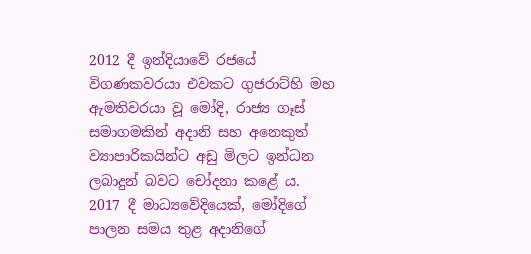2012 දී ඉන්දියාවේ රජයේ විගණකවරයා එවකට ගුජරාට්හි මහ ඇමතිවරයා වූ මෝදි, රාජ්‍ය ගෑස් සමාගමකින් අදානි සහ අනෙකුත් ව්‍යාපාරිකයින්ට අඩු මිලට ඉන්ධන ලබාදුන් බවට චෝදනා කළේ ය. 2017 දී මාධ්‍යවේදියෙක්, මෝදිගේ පාලන සමය තුළ අදානිගේ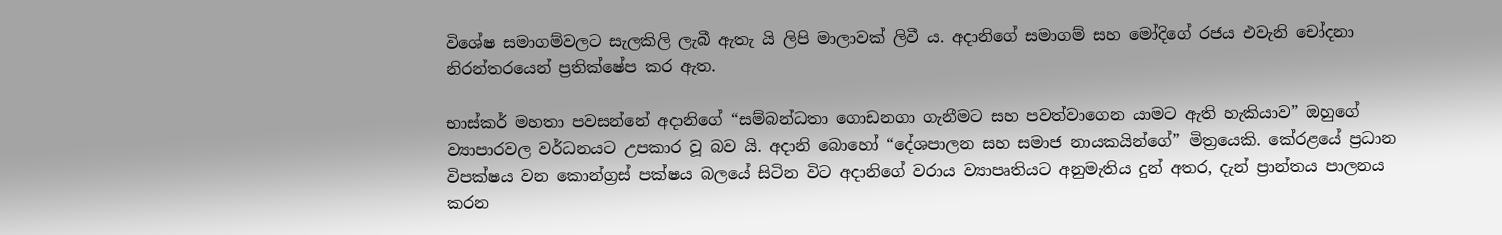විශේෂ සමාගම්වලට සැලකිලි ලැබී ඇතැ යි ලිපි මාලාවක් ලිවී ය. අදානිගේ සමාගම් සහ මෝදිගේ රජය එවැනි චෝදනා නිරන්තරයෙන් ප්‍රතික්ෂේප කර ඇත.

භාස්කර් මහතා පවසන්නේ අදානිගේ “සම්බන්ධතා ගොඩනගා ගැනීමට සහ පවත්වාගෙන යාමට ඇති හැකියාව” ඔහුගේ ව්‍යාපාරවල වර්ධනයට උපකාර වූ බව යි. අදානි බොහෝ “දේශපාලන සහ සමාජ නායකයින්ගේ” මිත්‍රයෙකි. කේරළයේ ප්‍රධාන විපක්ෂය වන කොන්ග්‍රස් පක්ෂය බලයේ සිටින විට අදානිගේ වරාය ව්‍යාපෘතියට අනුමැතිය දුන් අතර, දැන් ප්‍රාන්තය පාලනය කරන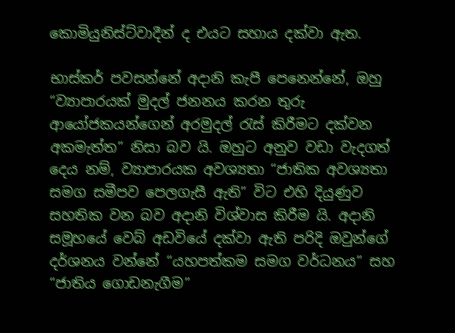කොමියුනිස්ට්වාදීන් ද එයට සහාය දක්වා ඇත.

භාස්කර් පවසන්නේ අදානි කැපී පෙනෙන්නේ, ඔහු “ව්‍යාපාරයක් මුදල් ජනනය කරන තුරු ආයෝජකයන්ගෙන් අරමුදල් රැස් කිරීමට දක්වන අකමැත්ත” නිසා බව යි. ඔහුට අනුව වඩා වැදගත් දෙය නම්, ව්‍යාපාරයක අවශ්‍යතා “ජාතික අවශ්‍යතා සමග සමීපව පෙලගැසී ඇති” විට එහි දියුණුව සහතික වන බව අදානි විශ්වාස කිරීම යි. අදානි සමූහයේ වෙබ් අඩවියේ දක්වා ඇති පරිදි ඔවුන්ගේ දර්ශනය වන්නේ “යහපත්කම සමග වර්ධනය” සහ “ජාතිය ගොඩනැගීම”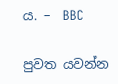ය. –  BBC

පුවත යවන්න